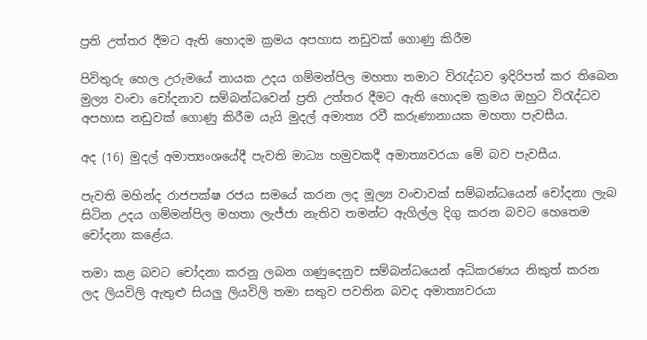ප්‍රති උත්තර දීමට ඇති හොදම ක්‍රමය අපහාස නඩුවක් ගොණු කිරීම

පිවිතුරු හෙල උරුමයේ නායක උදය ගම්මන්පිල මහතා තමාට විරැද්ධව ඉදිරිපත් කර තිබෙන මුල්‍ය වංචා චෝදනාව සම්බන්ධවෙන් ප්‍රති උත්තර දීමට ඇති හොදම ක්‍රමය ඔහුට විරැද්ධව අපහාස නඩුවක් ගොණු කිරීම යැයි මුදල් අමාත්‍ය රවී කරුණානායක මහතා පැවසීය.

අද (16) මුදල් අමාත්‍යංශයේදී පැවති මාධ්‍ය හමුවකදී අමාත්‍යවරයා මේ බව පැවසීය.

පැවති මහින්ද රාජපක්ෂ රජය සමයේ කරන ලද මූල්‍ය වංචාවක් සම්බන්ධයෙන් චෝදනා ලැබ සිටින උදය ගම්මන්පිල මහතා ලැජ්ජා නැතිව තමන්ට ඇගිල්ල දිගු කරන බවට හෙතෙම චෝදනා කළේය.

තමා කළ බවට චෝදනා කරනු ලබන ගණුදෙනුව සම්බන්ධයෙන් අධිකරණය නිකුත් කරන ලද ලියවිලි ඇතුළු සියලු ලියවිලි තමා සතුව පවතින බවද අමාත්‍යවරයා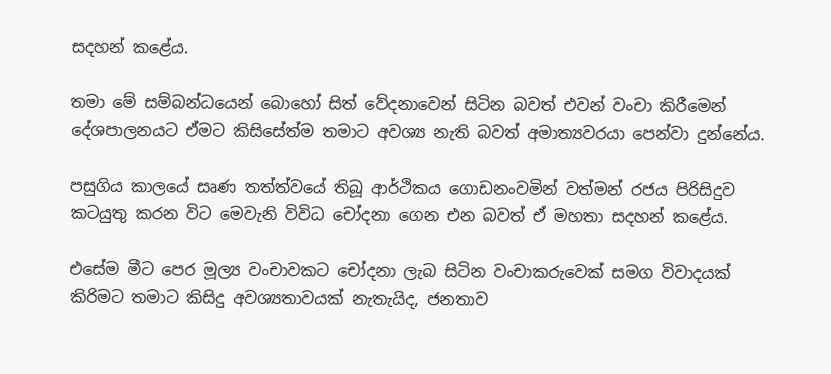සදහන් කළේය.

තමා මේ සම්බන්ධයෙන් බොහෝ සිත් වේදනාවෙන් සිටින බවත් එවන් වංචා කිරීමෙන් දේශපාලනයට ඒමට කිසිසේත්ම තමාට අවශ්‍ය නැති බවත් අමාත්‍යවරයා පෙන්වා දුන්නේය.

පසුගිය කාලයේ සෘණ තත්ත්වයේ තිබූ ආර්ථිකය ගොඩනංවමින් වත්මන් රජය පිරිසිදුව කටයුතු කරන විට මෙවැනි විවිධ චෝදනා ගෙන එන බවත් ඒ මහතා සදහන් කළේය.

එසේම මීට පෙර මූල්‍ය වංචාවකට චෝදනා ලැබ සිටින වංචාකරුවෙක් සමග විවාදයක් කිරිමට තමාට කිසිදු අවශ්‍යතාවයක් නැතැයිද, ජනතාව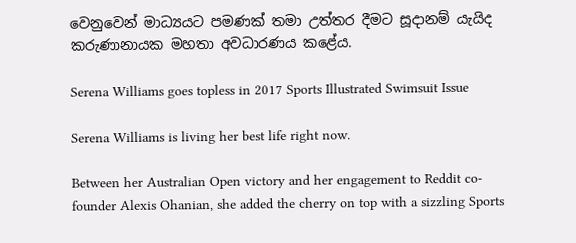වෙනුවෙන් මාධ්‍යයට පමණක් තමා උත්තර දීමට සූදානම් යැයිද කරුණානායක මහතා අවධාරණය කළේය.

Serena Williams goes topless in 2017 Sports Illustrated Swimsuit Issue

Serena Williams is living her best life right now.

Between her Australian Open victory and her engagement to Reddit co-founder Alexis Ohanian, she added the cherry on top with a sizzling Sports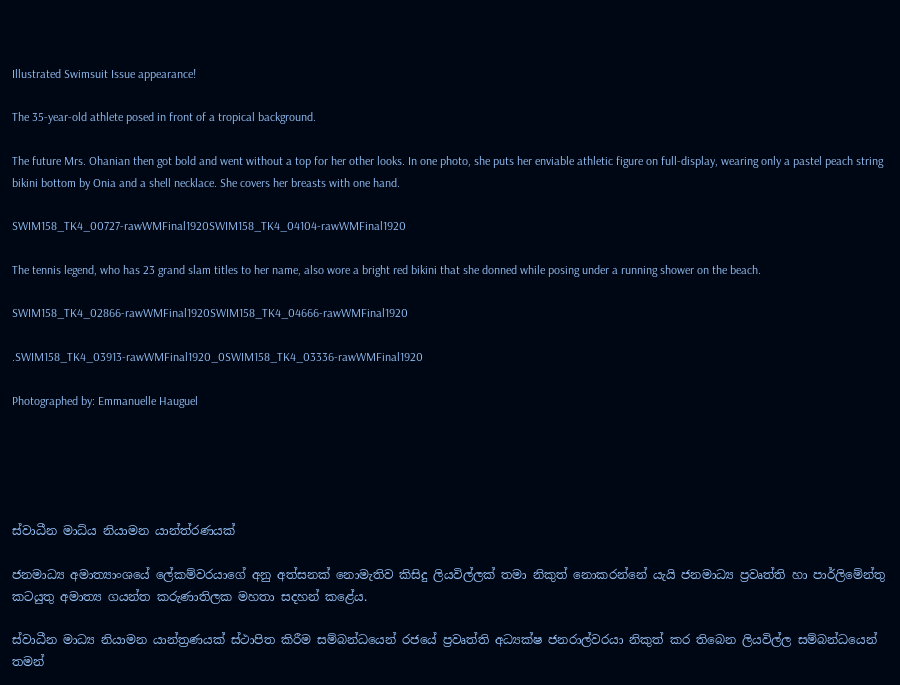Illustrated Swimsuit Issue appearance!

The 35-year-old athlete posed in front of a tropical background.

The future Mrs. Ohanian then got bold and went without a top for her other looks. In one photo, she puts her enviable athletic figure on full-display, wearing only a pastel peach string bikini bottom by Onia and a shell necklace. She covers her breasts with one hand.

SWIM158_TK4_00727-rawWMFinal1920SWIM158_TK4_04104-rawWMFinal1920

The tennis legend, who has 23 grand slam titles to her name, also wore a bright red bikini that she donned while posing under a running shower on the beach.

SWIM158_TK4_02866-rawWMFinal1920SWIM158_TK4_04666-rawWMFinal1920

.SWIM158_TK4_03913-rawWMFinal1920_0SWIM158_TK4_03336-rawWMFinal1920

Photographed by: Emmanuelle Hauguel





ස්වාධීන මාධ්ය නියාමන යාන්ත්රණයක්

ජනමාධ්‍ය අමාත්‍යාංශයේ ලේකම්වරයාගේ අනු අත්සනක් නොමැතිව කිසිදු ලියවිල්ලක් තමා නිකුත් නොකරන්නේ යැයි ජනමාධ්‍ය ප්‍රවෘත්ති හා පාර්ලිමේන්තු කටයුතු අමාත්‍ය ගයන්ත කරුණාතිලක මහතා සදහන් කළේය.

ස්වාධීන මාධ්‍ය නියාමන යාන්ත්‍රණයක් ස්ථාපිත කිරීම සම්බන්ධයෙන් රජයේ ප්‍රවෘත්ති අධ්‍යක්ෂ ජනරාල්වරයා නිකුත් කර තිබෙන ලියවිල්ල සම්බන්ධයෙන් තමන්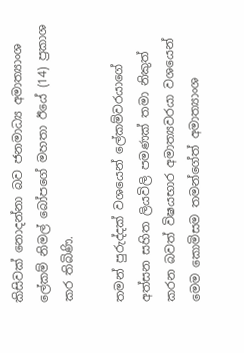කිසිවක් නොදන්නා බව ජනමාධ්‍ය අමාත්‍යාංශ ලේකම් නිමල් බෝපගේ මහතා ඊයේ (14) ප්‍රකාශ කර තිබිණි.

තමන් පුරුද්දක් වශයෙන් ලේකම්වරයාගේ  අත්සන සහිත ලියවිලි පමණක් තමා නිකුත් කරන බවත් විෂයභාර අමාත්‍යවරයා ව‍ශයෙන් මෙම කොමිසම තමන්ගේත් අමාත්‍යාංශ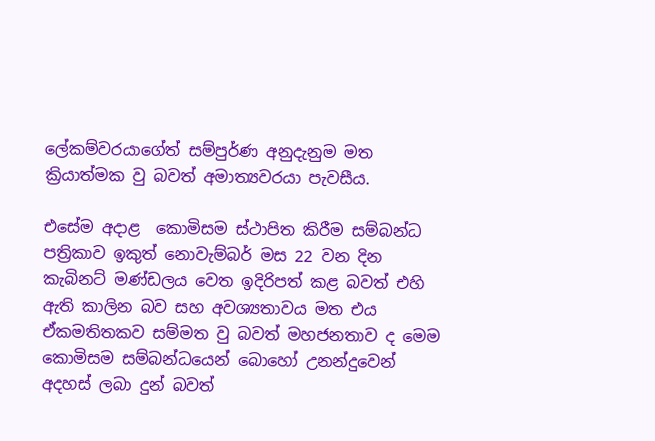ලේකම්වරයාගේත් සම්පුර්ණ අනුදැනුම මත ක්‍රියාත්මක වු බවත් අමාත්‍යවරයා පැවසීය.

එසේම අදාළ  කොමිසම ස්ථාපිත කිරීම සම්බන්ධ පත්‍රිකාව ඉකුත් නොවැම්බර් මස 22 වන දින කැබිනට් මණ්ඩලය වෙත ඉදිරිපත් කළ බවත් එහි ඇති කාලින බව සහ අවශ්‍යතාවය මත එය ඒකමතිතකව සම්මත වු බවත් මහජනතාව ද මෙම කොමිසම සම්බන්ධයෙන් බොහෝ උනන්දුවෙන් අදහස් ලබා දුන් බවත්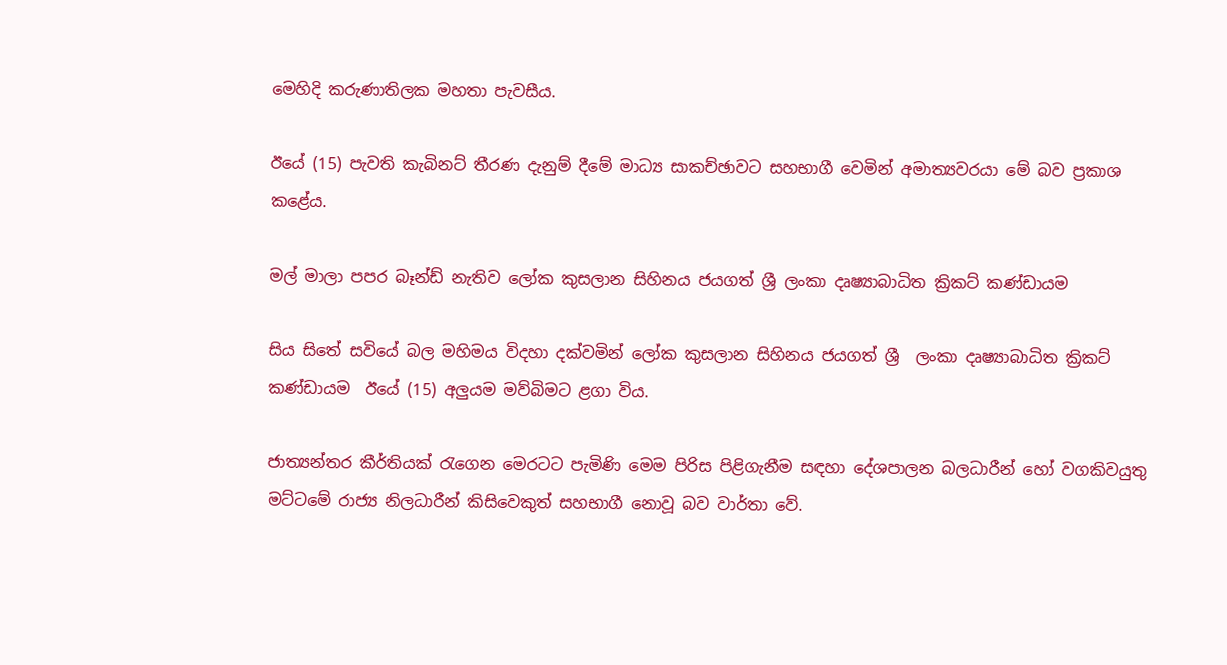මෙහිදි කරුණාතිලක මහතා පැවසීය.

ඊයේ (15) පැවති කැබිනට් තීරණ දැනුම් දීමේ මාධ්‍ය සාකච්ඡාවට සහභාගී වෙමින් අමාත්‍යවරයා මේ බව ප්‍රකාශ කළේය.

මල් මාලා පපර බෑන්ඩ් නැතිව ලෝක කුසලාන සිහිනය ජයගත් ශ්‍රී ලංකා දෘෂ්‍යාබාධිත ක්‍රිකට් කණ්ඩායම

සිය සිතේ සවියේ බල මහිමය විදහා දක්වමින් ලෝක කුසලාන සිහිනය ජයගත් ශ්‍රී  ලංකා දෘෂ්‍යාබාධිත ක්‍රිකට්  කණ්ඩායම  ඊයේ (15) අලුයම මව්බිමට ළගා විය.

ජාත්‍යන්තර කීර්තියක් රැගෙන මෙරටට පැමිණි මෙම පිරිස පිළිගැනීම සඳහා දේශපාලන බලධාරීන් හෝ වගකිවයුතු මට්ටමේ රාජ්‍ය නිලධාරීන් කිසිවෙකුත් සහභාගී නොවූ බව වාර්තා වේ.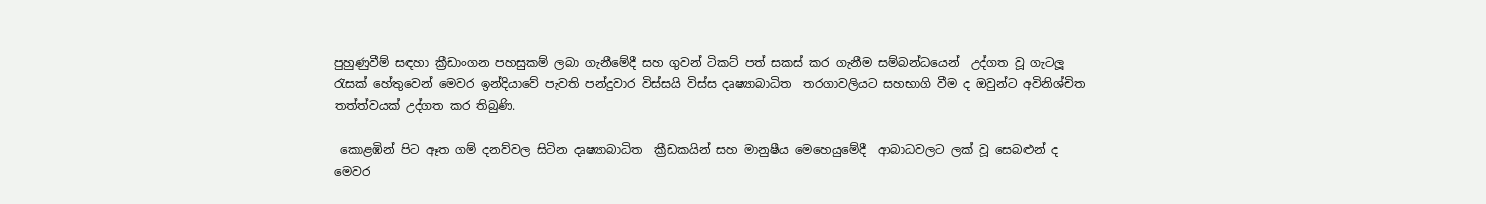පුහුණුවීම් සඳහා ක්‍රීඩාංගන පහසුකම් ලබා ගැනීමේදී සහ ගුවන් ටිකට් පත් සකස් කර ගැනීම සම්බන්ධයෙන්  උද්ගත වූ ගැටලූ රැසක් හේතුවෙන් මෙවර ඉන්දියාවේ පැවති පන්දුවාර විස්සයි විස්ස දෘෂ්‍යාබාධිත  තරගාවලියට සහභාගි වීම ද ඔවුන්ට අවිනිශ්චිත තත්ත්වයක් උද්ගත කර තිබුණි.

 කොළඹින් පිට ඈත ගම් දනව්වල සිටින දෘෂ්‍යාබාධිත  ක්‍රීඩකයින් සහ මානුෂීය මෙහෙයුමේදී  ආබාධවලට ලක් වූ සෙබළුන් ද  මෙවර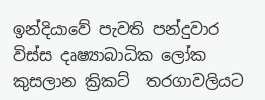ඉන්දියාවේ පැවති පන්දුවාර විස්ස දෘෂ්‍යාබාධික ලෝක කුසලාන ක්‍රිකට්  තරගාවලියට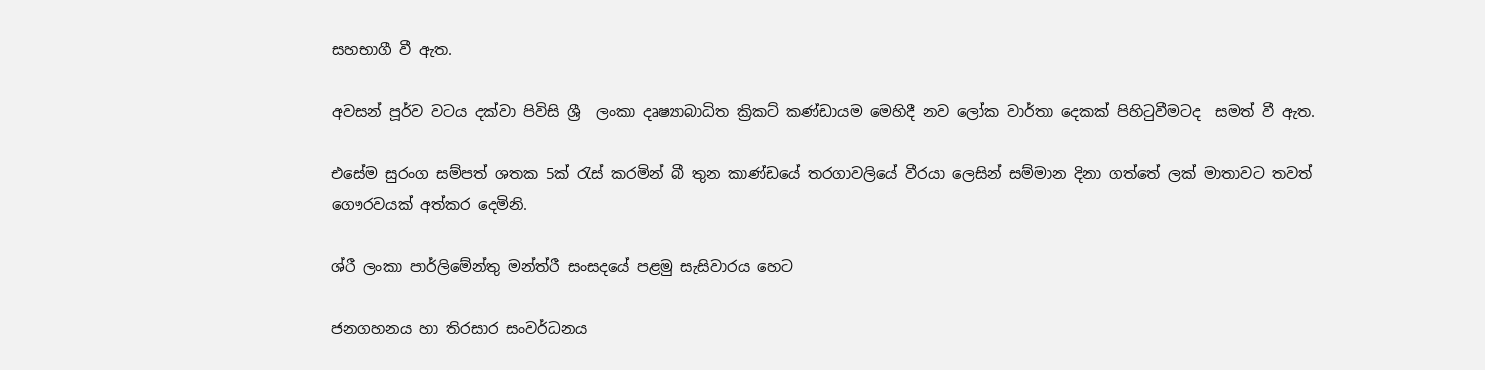සහභාගී වී ඇත.

අවසන් පූර්ව වටය දක්වා පිවිසි ශ්‍රී  ලංකා දෘෂ්‍යාබාධිත ක්‍රිකට් කණ්ඩායම මෙහිදී නව ලෝක වාර්තා දෙකක් පිහිටුවීමටද  සමත් වී ඇත.

එසේම සුරංග සම්පත් ශතක 5ක් රැස් කරමින් බී තුන කාණ්ඩයේ තරගාවලියේ වීරයා ලෙසින් සම්මාන දිනා ගත්තේ ලක් මාතාවට තවත් ගෞරවයක් අත්කර දෙමිනි.

ශ්රී ලංකා පාර්ලිමේන්තු මන්ත්රී සංසදයේ පළමු සැසිවාරය හෙට

ජනගහනය හා තිරසාර සංවර්ධනය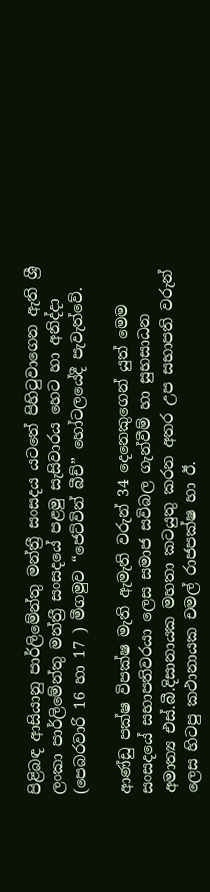පිළිබඳ ආසියානු පාර්ලිමේන්තු මන්ත්‍රී සංසදය යටතේ පිහිටුවාගෙන ඇති ශ්‍රී ලංකා පාර්ලිමේන්තු මන්ත්‍රී සංසදයේ පළමු සැසිවාරය හෙට හා අනිද්දා (පෙබරවාරි 16 හා 17 ) මීගමුව “ජෙට්වින් බීච්” හෝටලයේදී පැවැත්වේ.

ආණ්ඩු පක්ෂ විපක්ෂ මැති ඇමැති වරුන් 34 දෙනෙකුගෙන් යුත් මෙම සංසදයේ සභාපතිවරයා ලෙස සමාජ සවිබල ගැන්වීම් හා සුභසාධන අමාත්‍ය එස්.බී.දිසානායක මහතා කටයුතු කරන අතර උප සභාපති වරුන් ලෙස හිටපු කථානායක චමල් රාජපක්ෂ හා ඊ.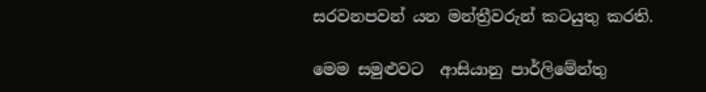සරවනපවන් යන මන්ත්‍රීවරුන් කටයුතු කරති.

මෙම සමුළුවට  ආසියානු පාර්ලිමේන්තු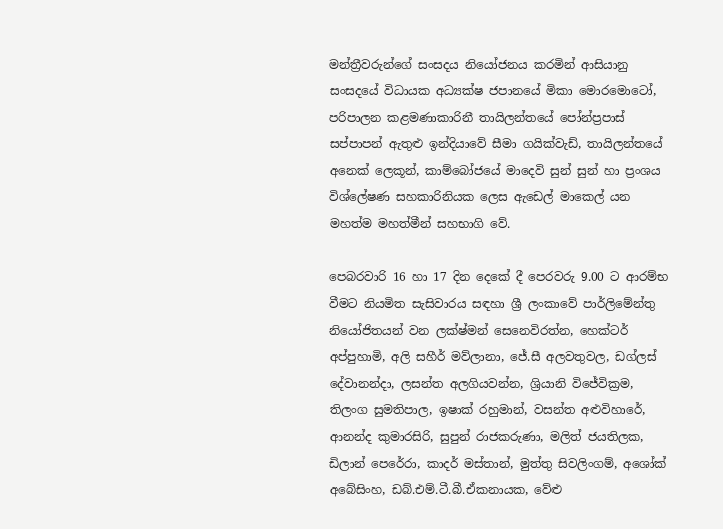මන්ත්‍රීවරුන්ගේ සංසදය නියෝජනය කරමින් ආසියානු සංසදයේ විධායක අධ්‍යක්ෂ ජපානයේ මිකා මොරමොටෝ, පරිපාලන කළමණාකාරිනී තායිලන්තයේ පෝන්ප්‍ර‍පාස් සප්පාපන් ඇතුළු ඉන්දියාවේ සීමා ගයික්වැඩ්, තායිලන්තයේ අනෙක් ලෙකූන්, කාම්බෝජයේ මාදෙවි සුන් සුන් හා ප්‍ර‍ංශය විශ්ලේෂණ සහකාරිනියක ලෙස ඇඩෙල් මාකෙල් යන මහත්ම මහත්මීන් සහභාගි වේ.

පෙබරවාරි 16 හා 17 දින දෙකේ දී පෙරවරු 9.00 ට ආරම්භ වීමට නියමිත සැසිවාරය සඳහා ශ්‍රී ලංකාවේ පාර්ලිමේන්තු නියෝජිතයන් වන ලක්ෂ්මන් සෙනෙවිරත්න, හෙක්ටර් අප්පුහාමි, අලි සහීර් මව්ලානා, ජේ.සී අලවතුවල, ඩග්ලස් දේවානන්දා, ලසන්ත අලගියවන්න, ශ්‍රියානි විජේවික්‍ර‍ම, තිලංග සුමතිපාල, ඉෂාක් රහුමාන්, වසන්ත අළුවිහාරේ, ආනන්ද කුමාරසිරි, සුපුන් රාජකරුණා, මලිත් ජයතිලක, ඩිලාන් පෙරේරා, කාදර් මස්තාන්, මුත්තු සිවලිංගම්, අශෝක් අබේසිංහ, ඩබ්.එම්.ටී.බී.ඒකනායක, වේළු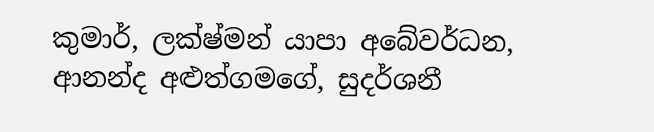කුමාර්, ලක්ෂ්මන් යාපා අබේවර්ධන, ආනන්ද අළුත්ගමගේ, සුදර්ශනී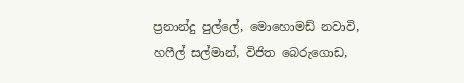ප්‍ර‍නාන්දු පුල්ලේ, මොහොමඩ් නවාවි, හෆීල් සල්මාන්, විජිත බෙරුගොඩ,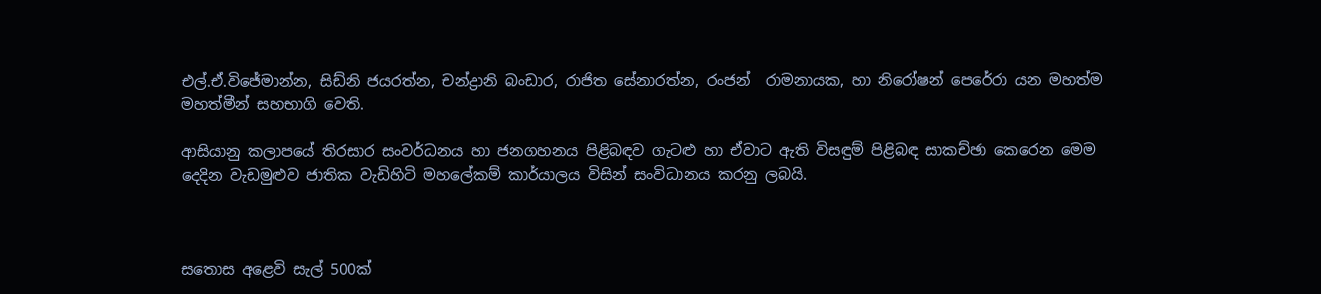එල්.ඒ.විජේමාන්න, සිඩ්නි ජයරත්න, චන්ද්‍රානි බංඩාර, රාජිත සේනාරත්න, රංජන්  රාමනායක, හා නිරෝෂන් පෙරේරා යන මහත්ම මහත්මීන් සහභාගි වෙති.

ආසියානු කලාපයේ තිරසාර සංවර්ධනය හා ජනගහනය පිළිබඳව ගැටළු හා ඒවාට ඇති විසඳුම් පිළිබඳ සාකච්ඡා කෙරෙන මෙම දෙදින වැඩමුළුව ජාතික වැඩිහිටි මහලේකම් කාර්යාලය විසින් සංවිධානය කරනු ලබයි.



සතොස අළෙවි සැල් 500ක්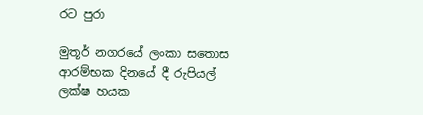රට පුරා

මුතූර් නගරයේ ලංකා සතොස ආරම්භක දිනයේ දී රුපියල් ලක්ෂ හයක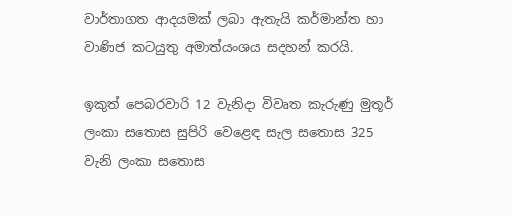වාර්තාගත ආදයමක් ලබා ඇතැයි කර්මාන්ත හා වාණිජ කටයුතු අමාත්යංශය සදහන් කරයි.

ඉකුත් පෙබරවාරි 12 වැනිදා විවෘත කැරුණු මුතූර් ලංකා සතොස සුපිරි වෙළෙඳ සැල සතොස 325 වැනි ලංකා සතොස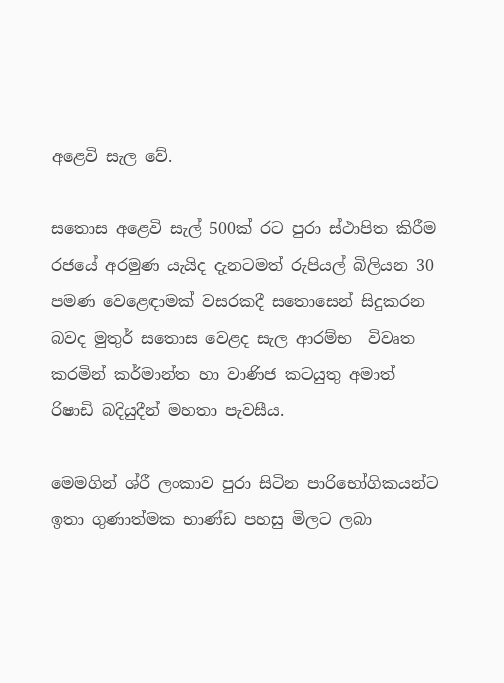අළෙවි සැල වේ.

සතොස අළෙවි සැල් 500ක් රට පුරා ස්ථාපිත කිරීම රජයේ අරමුණ යැයිද දැනටමත් රුපියල් බිලියන 30 පමණ වෙළෙඳාමක් වසරකදී සතොසෙන් සිදුකරන බවද මුතුර් සතොස වෙළද සැල ආරම්භ  විවෘත කරමින් කර්මාන්ත හා වාණිජ කටයුතු අමාත් රිෂාඩි බදියුදීන් මහතා පැවසීය.

මෙමගින් ශ්රී ලංකාව පුරා සිටින පාරිභෝගිකයන්ට ඉතා ගුණාත්මක භාණ්ඩ පහසු මිලට ලබා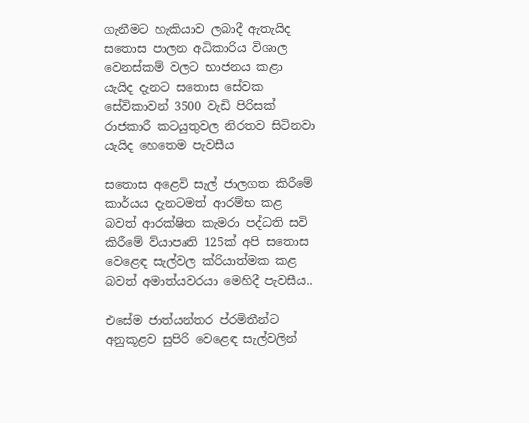ගැනීමට හැකියාව ලබාදී ඇතැයිද සතොස පාලන අධිකාරිය විශාල වෙනස්කම් වලට භාජනය කළා යැයිද දැනට සතොස සේවක සේවිකාවන් 3500 වැඩි පිරිසක් රාජකාරී කටයුතුවල නිරතව සිටිනවා යැයිද හෙතෙම පැවසීය

සතොස අළෙවි සැල් ජාලගත කිරීමේ කාර්යය දැනටමත් ආරම්භ කළ බවත් ආරක්ෂිත කැමරා පද්ධති සවි කිරීමේ ව්යාපෘති 125ක් අපි සතොස වෙළෙඳ සැල්වල ක්රියාත්මක කළ බවත් අමාත්යවරයා මෙහිදී පැවසීය..

එසේම ජාත්යන්තර ප්රමිතීන්ට අනුකූළව සුපිරි වෙළෙඳ සැල්වලින්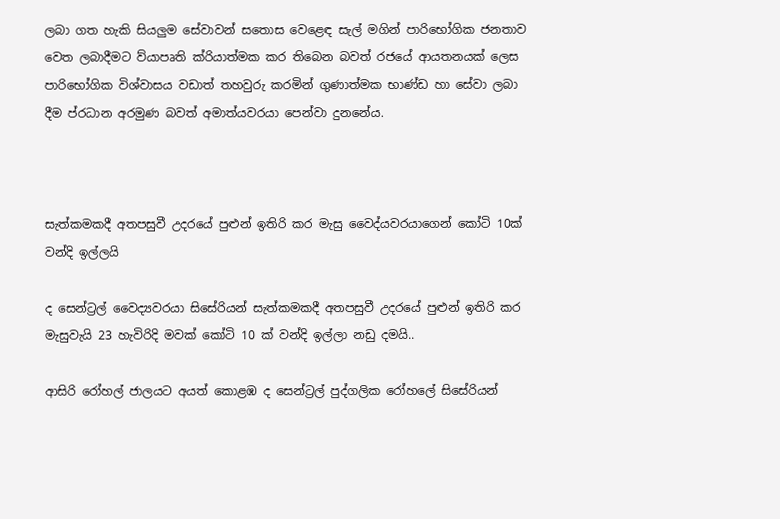ලබා ගත හැකි සියලුම සේවාවන් සතොස වෙළෙඳ සැල් මගින් පාරිභෝගික ජනතාව වෙත ලබාදීමට ව්යාපෘති ක්රියාත්මක කර තිබෙන බවත් රජයේ ආයතනයක් ලෙස පාරිභෝගික විශ්වාසය වඩාත් තහවුරු කරමින් ගුණාත්මක භාණ්ඩ හා සේවා ලබා දීම ප්රධාන අරමුණ බවත් අමාත්යවරයා පෙන්වා දුනනේය.



සැත්කමකදී අතපසුවී උදරයේ පුළුන් ඉතිරි කර මැසු වෛද්යවරයාගෙන් කෝටි 10ක් වන්දි ඉල්ලයි

ද සෙන්ට්‍රල් වෛද්‍යවරයා සිසේරියන් සැත්කමකදී අතපසුවී උදරයේ පුළුන් ඉතිරි කර මැසුවැයි 23 හැවිරිදි මවක් කෝටි 10 ක් වන්දි ඉල්ලා නඩු දමයි..

ආසිරි රෝහල් ජාලයට අයත් කොළඹ ද සෙන්ට්‍රල් පුද්ගලික රෝහලේ සිසේරියන්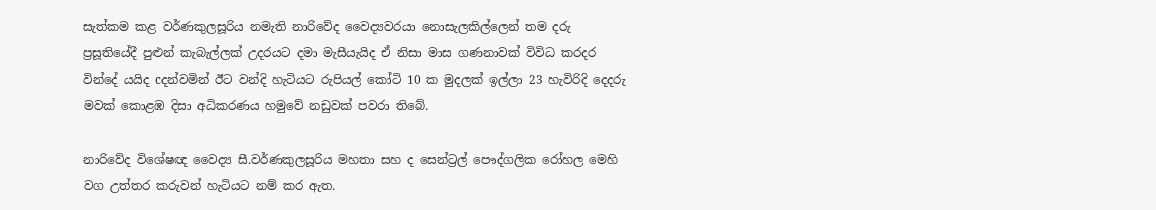සැත්කම කළ වර්ණකුලසූරිය නමැති නාරිවේද වෛද්‍යවරයා නොසැලකිල්ලෙන් තම දරු ප්‍රසූතියේදී පුළුන් කැබැල්ලක් උදරයට දමා මැසීයැයිද ඒ නිසා මාස ගණනාවක් විවිධ කරදර වින්දේ යයිද cදන්වමින් ඊට වන්දි හැටියට රුපියල් කෝටි 10 ක මුදලක් ඉල්ලා 23 හැවිරිදි දෙදරු මවක් කොළඹ දිසා අධිකරණය හමුවේ නඩුවක් පවරා තිබේ.

නාරිවේද විශේෂඥ වෛද්‍ය සී.වර්ණකුලසූරිය මහතා සහ ද සෙන්ට්‍රල් පෞද්ගලික රෝහල මෙහි වග උත්තර කරුවන් හැටියට නම් කර ඇත.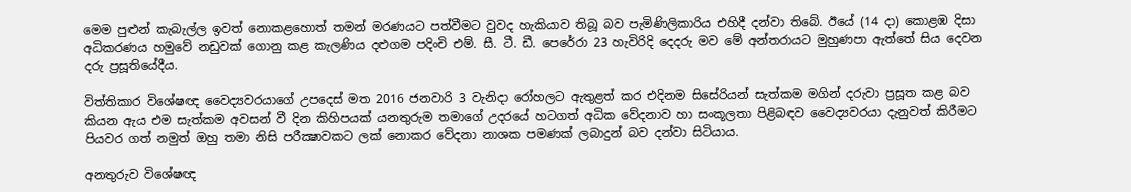මෙම පුළුන් කැබැල්ල ඉවත් නොකළහොත් තමන් මරණයට පත්වීමට වුවද හැකියාව තිබූ බව පැමිණිලිකාරිය එහිදී දන්වා තිබේ. ඊයේ (14 දා) කොළඹ දිසා අධිකරණය හමුවේ නඩුවක්‌ ගොනු කළ කැලණිය දළුගම පදිංචි එම්. සී. ටී. ඩී. පෙරේරා 23 හැවිරිදි දෙදරු මව මේ අන්තරායට මුහුණපා ඇත්තේ සිය දෙවන දරු ප්‍රසූතියේදීය.

විත්තිකාර විශේෂඥ වෛද්‍යවරයාගේ උපදෙස්‌ මත 2016 ජනවාරි 3 වැනිදා රෝහලට ඇතුළත් කර එදිනම සිසේරියන් සැත්කම මගින් දරුවා ප්‍රසූත කළ බව කියන ඇය එම සැත්කම අවසන් වී දින කිහිපයක්‌ යනතුරුම තමාගේ උදරයේ හටගත් අධික වේදනාව හා සංකූලතා පිළිබඳව වෛද්‍යවරයා දැනුවත් කිරීමට පියවර ගත් නමුත් ඔහු තමා නිසි පරීක්‍ෂාවකට ලක්‌ නොකර වේදනා නාශක පමණක්‌ ලබාදුන් බව දන්වා සිටියාය.

අනතුරුව විශේෂඥ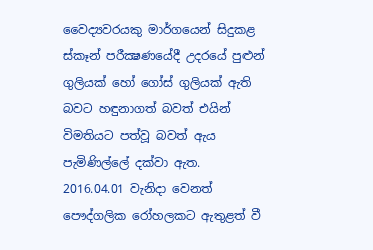වෛද්‍යවරයකු මාර්ගයෙන් සිදුකළ ස්‌කෑන් පරීක්‍ෂණයේදී උදරයේ පුළුන් ගුලියක්‌ හෝ ගෝස්‌ ගුලියක්‌ ඇති බවට හඳුනාගත් බවත් එයින් විමතියට පත්වූ බවත් ඇය පැමිණිල්ලේ දක්වා ඇත.
2016.04.01 වැනිදා වෙනත් පෞද්ගලික රෝහලකට ඇතුළත් වී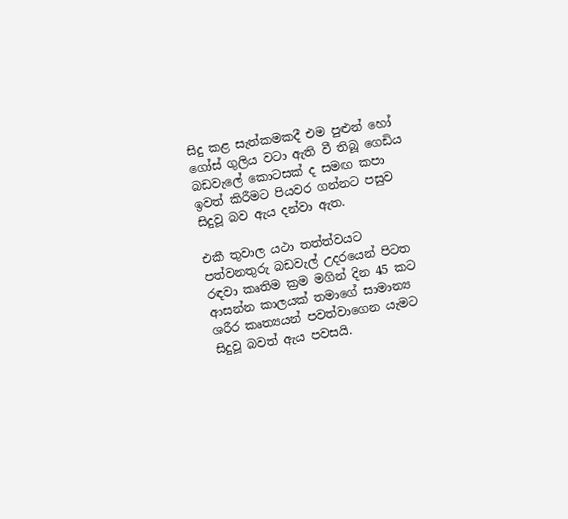සිදු කළ සැත්කමකදී එම පුළුන් හෝ ගෝස්‌ ගුලිය වටා ඇති වී තිබූ ගෙඩිය බඩවැලේ කොටසක්‌ ද සමඟ කපා ඉවත් කිරීමට පියවර ගන්නට පසුව සිදුවූ බව ඇය දන්වා ඇත.

එකී තුවාල යථා තත්ත්වයට පත්වනතුරු බඩවැල් උදරයෙන් පිටත රඳවා කෘතිම ක්‍රම මගින් දින 45 කට ආසන්න කාලයක්‌ තමාගේ සාමාන්‍ය ශරීර කෘත්‍යයන් පවත්වාගෙන යැමට සිදුවූ බවත් ඇය පවසයි.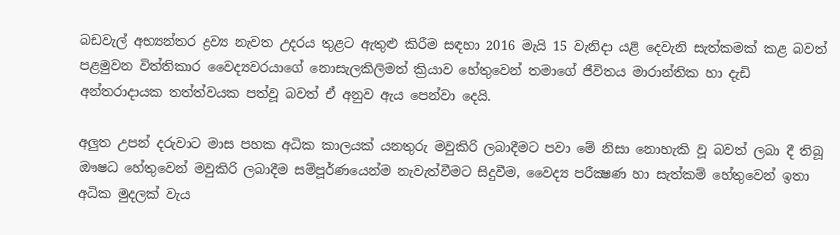බඩවැල් අභ්‍යන්තර ද්‍රව්‍ය නැවත උදරය තුළට ඇතුළු කිරීම සඳහා 2016 මැයි 15 වැනිදා යළි දෙවැනි සැත්කමක්‌ කළ බවත් පළමුවන විත්තිකාර වෛද්‍යවරයාගේ නොසැලකිලිමත් ක්‍රියාව හේතුවෙන් තමාගේ ජීවිතය මාරාන්තික හා දැඩි අන්තරාදායක තත්ත්වයක පත්වූ බවත් ඒ අනුව ඇය පෙන්වා දෙයි.

අලුත උපන් දරුවාට මාස පහක අධික කාලයක්‌ යනතුරු මවුකිරි ලබාදීමට පවා මේ නිසා නොහැකි වූ බවත් ලබා දී තිබූ ඖෂධ හේතුවෙන් මවුකිරි ලබාදීම සම්පූර්ණයෙන්ම නැවැත්වීමට සිදුවීම, වෛද්‍ය පරීක්‍ෂණ හා සැත්කම් හේතුවෙන් ඉතා අධික මුදලක්‌ වැය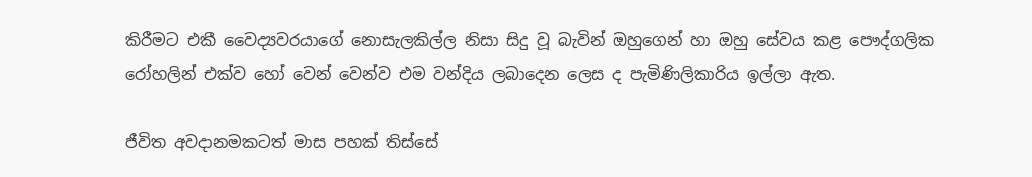කිරීමට එකී වෛද්‍යවරයාගේ නොසැලකිල්ල නිසා සිදු වූ බැවින් ඔහුගෙන් හා ඔහු සේවය කළ පෞද්ගලික රෝහලින් එක්‌ව හෝ වෙන් වෙන්ව එම වන්දිය ලබාදෙන ලෙස ද පැමිණිලිකාරිය ඉල්ලා ඇත.

ජීවිත අවදානමකටත් මාස පහක් තිස්සේ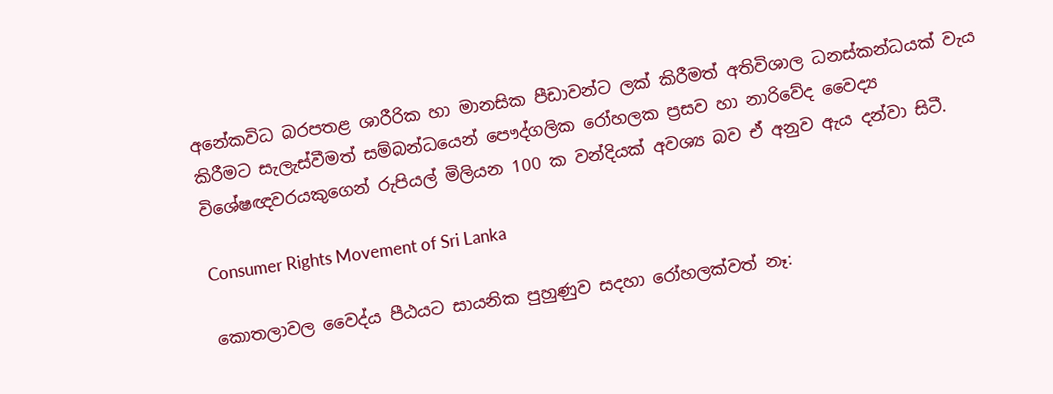අනේකවිධ බරපතළ ශාරීරික හා මානසික පීඩාවන්ට ලක් කිරීමත් අතිවිශාල ධනස්කන්ධයක් වැය කිරීමට සැලැස්වීමත් සම්බන්ධයෙන් පෞද්ගලික රෝහලක ප්‍රසව හා නාරිවේද වෛද්‍ය
විශේෂඥවරයකුගෙන් රුපියල් මිලියන 100 ක වන්දියක් අවශ්‍ය බව ඒ අනුව ඇය දන්වා සිටී.

Consumer Rights Movement of Sri Lanka

කොතලාවල වෛද්ය පීඨයට සායනික පුහුණුව සදහා රෝහලක්වත් නෑ: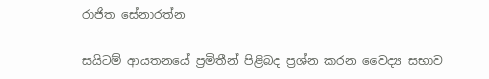රාජිත සේනාරත්න

සයිටම් ආයතනයේ ප්‍රමිතීන් පිළිබද ප්‍රශ්න කරන වෛද්‍ය සභාව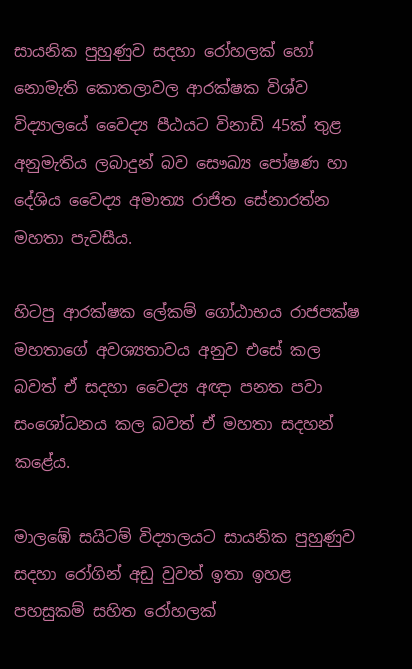සායනික පුහුණුව සදහා රෝහලක් හෝ නොමැති කොතලාවල ආරක්ෂක විශ්ව විද්‍යාලයේ වෛද්‍ය පීඨයට විනාඩි 45ක් තුළ අනුමැතිය ලබාදුන් බව සෞඛ්‍ය පෝෂණ හා දේශිය වෛද්‍ය අමාත්‍ය රාජිත සේනාරත්න මහතා පැවසීය.

හිටපු ආරක්ෂක ලේකම් ගෝඨාභය රාජපක්ෂ මහතාගේ අවශ්‍යතාවය අනුව එසේ කල බවත් ඒ සදහා වෛද්‍ය අඥා පනත පවා සංශෝධනය කල බවත් ඒ මහතා සදහන් කළේය.

මාලඹේ සයිටම් විද්‍යාලයට සායනික පුහුණුව සදහා රෝගින් අඩු වුවත් ඉතා ඉහළ පහසුකම් සහිත රෝහලක්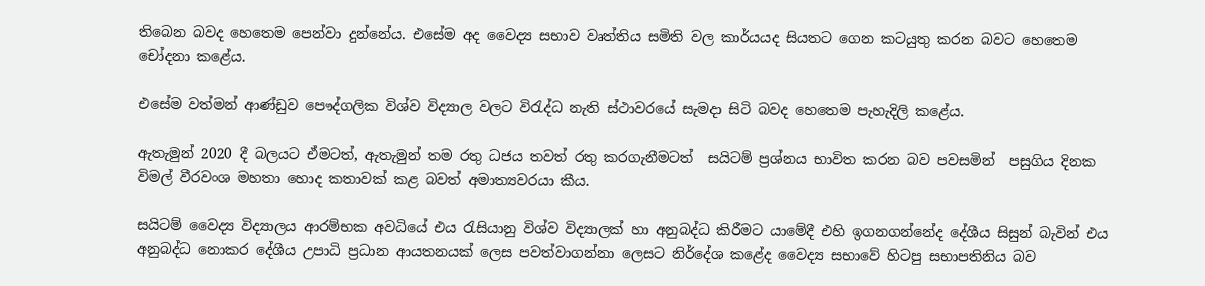තිබෙන බවද හෙතෙම පෙන්වා දුන්නේය. එසේම අද වෛද්‍ය සභාව වෘත්තිය සමිති වල කාර්යයද සියතට ගෙන කටයුතු කරන බවට හෙතෙම චෝදනා කළේය.

එසේම වත්මන් ආණ්ඩුව පෞද්ගලික විශ්ව විද්‍යාල වලට විරැද්ධ නැති ස්ථාවරයේ සැමදා සිටි බවද හෙතෙම පැහැදිලි කළේය.

ඇතැමුන් 2020 දී බලයට ඒමටත්, ඇතැමුන් තම රතු ධජය තවත් රතු කරගැනීමටත්  සයිටම් ප්‍රශ්නය භාවිත කරන බව පවසමින්  පසුගිය දිනක විමල් වීරවංශ මහතා හොද කතාවක් කළ බවත් අමාත්‍යවරයා කීය.

සයිටම් වෛද්‍ය විද්‍යාලය ආරම්භක අවධියේ එය රැසියානු විශ්ව විද්‍යාලක් හා අනුබද්ධ කිරීමට යාමේදී එහි ඉගනගන්නේද දේශීය සිසුන් බැවින් එය අනුබද්ධ නොකර දේශීය උපාධි ප්‍රධාන ආයතනයක් ලෙස පවත්වාගන්නා ලෙසට නිර්දේශ කළේද වෛද්‍ය සභාවේ හිටපු සභාපතිනිය බව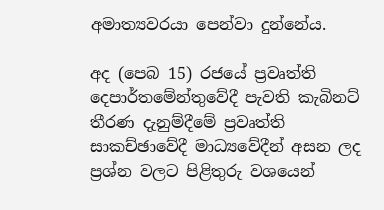අමාත්‍යවරයා පෙන්වා දුන්නේය.

අද (පෙබ 15) රජයේ ප්‍රවෘත්ති දෙපාර්තමේන්තුවේදී පැවති කැබිනට් තීරණ දැනුම්දීමේ ප්‍රවෘත්ති සාකච්ඡාවේදී මාධ්‍යවේදීන් අසන ලද ප්‍රශ්න වලට පිළිතුරු වශයෙන්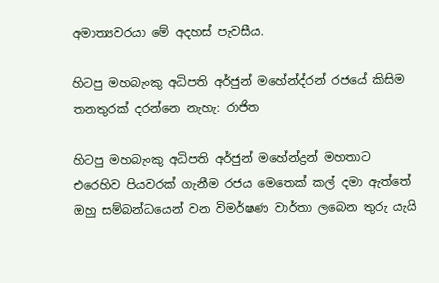අමාත්‍යවරයා මේ අදහස් පැවසීය.

හිටපු මහබැංකු අධිපති අර්ජුන් මහේන්ද්රන් රජයේ කිසිම තනතුරක් දරන්නෙ නැහැ: රාජිත

හිටපු මහබැංකු අධිපති අර්ජුන් මහේන්ද්‍රන් මහතාට එරෙහිව පියවරක් ගැනීම රජය මෙතෙක් කල් දමා ඇත්තේ ඔහු සම්බන්ධයෙන් වන විමර්ෂණ වාර්තා ලබෙන තුරු යැයි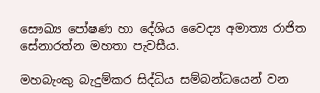සෞඛ්‍ය පෝෂණ හා දේශිය වෛද්‍ය අමාත්‍ය රාජිත සේනාරත්න මහතා පැවසීය.

මහබැංකු බැදුම්කර සිද්ධිය සම්බන්ධයෙන් වන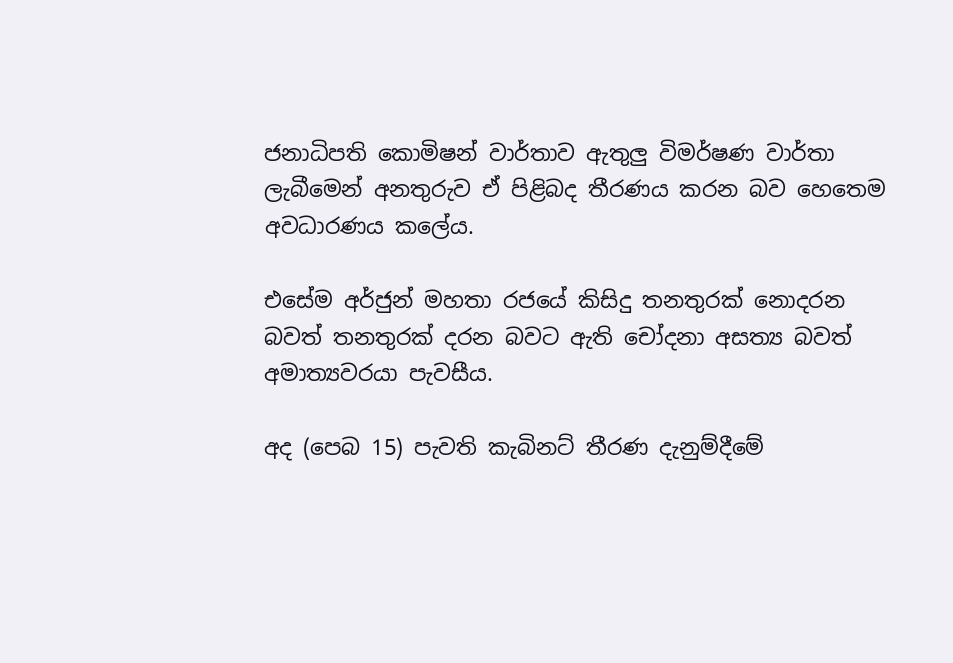ජනාධිපති කොමිෂන් වාර්තාව ඇතුලු විමර්ෂණ වාර්තා ලැබීමෙන් අනතුරුව ඒ පිළිබද තීරණය කරන බව හෙතෙම අවධාරණය කලේය.

එසේම අර්ජුන් මහතා රජයේ කිසිදු තනතුරක් නොදරන බවත් තනතුරක් දරන බවට ඇති චෝදනා අසත්‍ය බවත් අමාත්‍යවරයා පැවසීය.

අද (පෙබ 15) පැවති කැබිනට් තීරණ දැනුම්දීමේ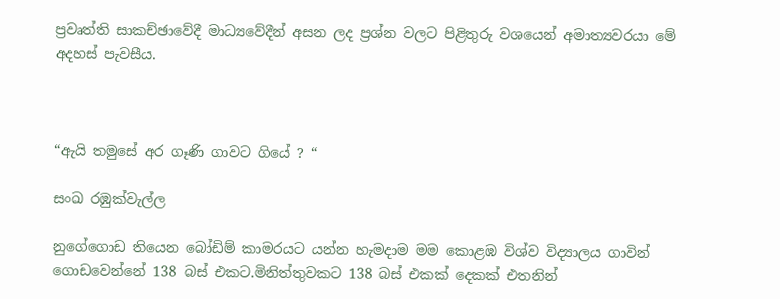ප්‍රවෘත්ති සාකච්ඡාවේදී මාධ්‍යවේදීන් අසන ලද ප්‍රශ්න වලට පිළිතුරු වශයෙන් අමාත්‍යවරයා මේ අදහස් පැවසීය.



“ඇයි තමුසේ අර ගෑණි ගාවට ගියේ ? “

සංඛ රඹුක්වැල්ල

නුගේගොඩ තියෙන බෝඩිම් කාමරයට යන්න හැමදාම මම කොළඹ විශ්ව විද්‍යාලය ගාවින් ගොඩවෙන්නේ 138 බස් එකට.මිනිත්තුවකට 138 බස් එකක් දෙකක් එතනින්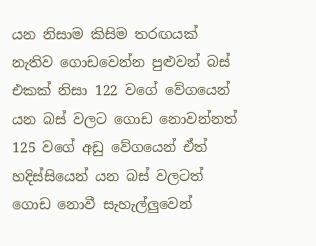යන නිසාම කිසිම තරඟයක් නැතිව ගොඩවෙන්න පුළුවන් බස් එකක් නිසා 122 වගේ වේගයෙන් යන බස් වලට ගොඩ නොවන්නත් 125 වගේ අඩු වේගයෙන් ඒත් හදිස්සියෙන් යන බස් වලටත් ගොඩ නොවී සැහැල්ලුවෙන්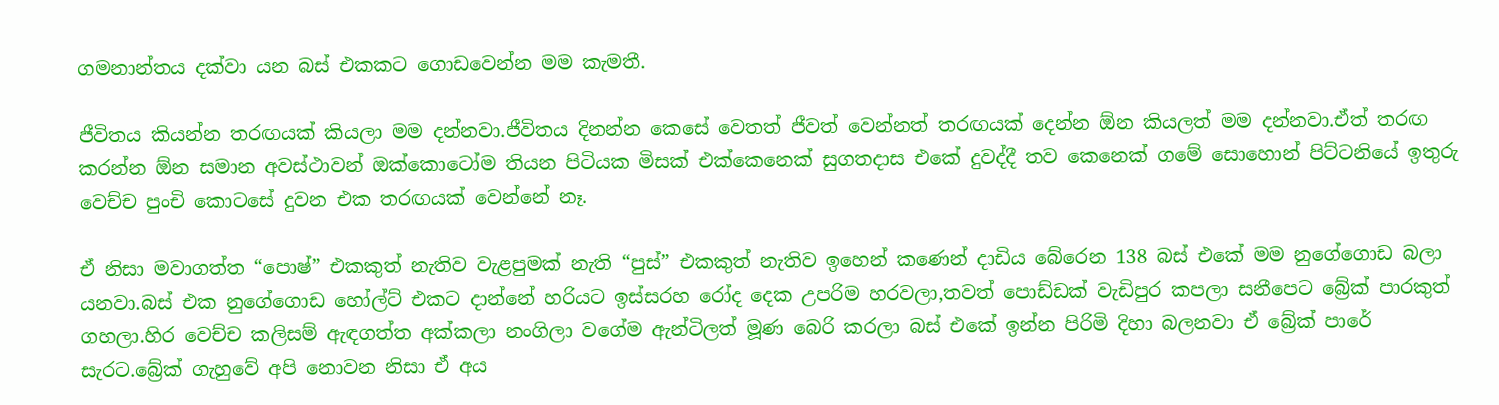ගමනාන්තය දක්වා යන බස් එකකට ගොඩවෙන්න මම කැමතී.

ජීවිතය කියන්න තරඟයක් කියලා මම දන්නවා.ජීවිතය දිනන්න කෙසේ වෙතත් ජීවත් වෙන්නත් තරඟයක් දෙන්න ඕන කියලත් මම දන්නවා.ඒත් තරඟ කරන්න ඕන සමාන අවස්ථාවන් ඔක්කොටෝම තියන පිටියක මිසක් එක්කෙනෙක් සුගතදාස එකේ දුවද්දී තව කෙනෙක් ගමේ සොහොන් පිට්ටනියේ ඉතුරු වෙච්ච පුංචි කොටසේ දුවන එක තරඟයක් වෙන්නේ නෑ.

ඒ නිසා මවාගත්ත “පොෂ්” එකකුත් නැතිව වැළපුමක් නැති “පුස්” එකකුත් නැතිව ඉහෙන් කණෙන් දාඩිය බේරෙන 138 බස් එකේ මම නුගේගොඩ බලා යනවා.බස් එක නුගේගොඩ හෝල්ට් එකට දාන්නේ හරියට ඉස්සරහ රෝද දෙක උපරිම හරවලා,තවත් පොඩ්ඩක් වැඩිපුර කපලා සනීපෙට බ්‍රේක් පාරකුත් ගහලා.හිර වෙච්ච කලිසම් ඇඳගත්ත අක්කලා නංගිලා වගේම ඇන්ටිලත් මූණ බෙරි කරලා බස් එකේ ඉන්න පිරිමි දිහා බලනවා ඒ බ්‍රේක් පාරේ සැරට.බ්‍රේක් ගැහුවේ අපි නොවන නිසා ඒ අය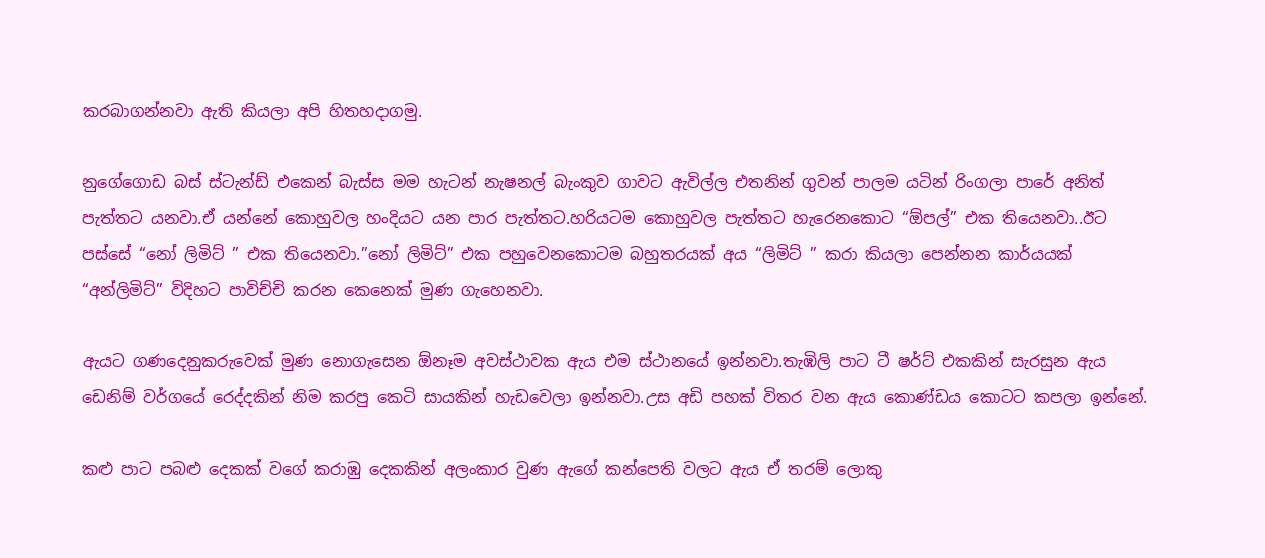කරබාගන්නවා ඇති කියලා අපි හිතහදාගමු.

නුගේගොඩ බස් ස්ටැන්ඩ් එකෙන් බැස්ස මම හැටන් නැෂනල් බැංකුව ගාවට ඇවිල්ල එතනින් ගුවන් පාලම යටින් රිංගලා පාරේ අනිත් පැත්තට යනවා.ඒ යන්නේ කොහුවල හංදියට යන පාර පැත්තට.හරියටම කොහුවල පැත්තට හැරෙනකොට “ඕපල්” එක තියෙනවා..ඊට පස්සේ “නෝ ලිමිට් ” එක තියෙනවා.”නෝ ලිමිට්” එක පහුවෙනකොටම බහුතරයක් අය “ලිමිට් ” කරා කියලා පෙන්නන කාර්යයක් “අන්ලිමිට්” විදිහට පාවිච්චි කරන කෙනෙක් මුණ ගැහෙනවා.

ඇයට ගණදෙනුකරුවෙක් මුණ නොගැසෙන ඕනෑම අවස්ථාවක ඇය එම ස්ථානයේ ඉන්නවා.තැඹිලි පාට ටී ෂර්ට් එකකින් සැරසුන ඇය ඩෙනිම් වර්ගයේ රෙද්දකින් නිම කරපු කෙටි සායකින් හැඩවෙලා ඉන්නවා.උස අඩි පහක් විතර වන ඇය කොණ්ඩය කොටට කපලා ඉන්නේ.

කළු පාට පබළු දෙකක් වගේ කරාඹු දෙකකින් අලංකාර වුණ ඇගේ කන්පෙති වලට ඇය ඒ තරම් ලොකු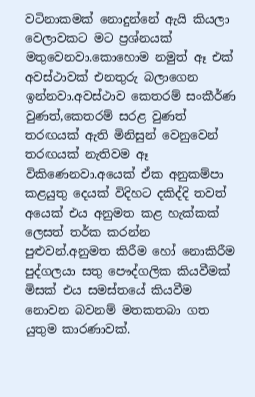වටිනාකමක් නොදුන්නේ ඇයි කියලා වෙලාවකට මට ප්‍රශ්නයක් මතුවෙනවා.කොහොම නමුත් ඈ එක් අවස්ථාවක් එනතුරු බලාගෙන ඉන්නවා.අවස්ථාව කෙතරම් සංකීර්ණ වුණත්,කෙතරම් සරළ වුණත් තරඟයක් ඇති මිනිසුන් වෙනුවෙන් තරඟයක් නැතිවම ඈ විකිණෙනවා.අයෙක් ඒක අනුකම්පා කළයුතු දෙයක් විදිහට දකිද්දි තවත් අයෙක් එය අනුමත කළ හැක්කක් ලෙසත් තර්ක කරන්න පුළුවන්.අනුමත කිරීම හෝ නොකිරීම පුද්ගලයා සතු පෞද්ගලික කියවීමක් මිසක් එය සමස්තයේ කියවීම නොවන බවනම් මතකතබා ගත යුතුම කාරණාවක්.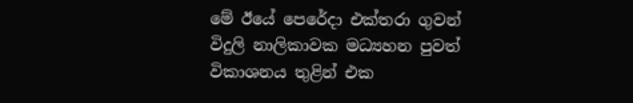මේ ඊයේ පෙරේදා එක්තරා ගුවන් විදුලි නාලිකාවක මධ්‍යහන පුවත් විකාශනය තුළින් එක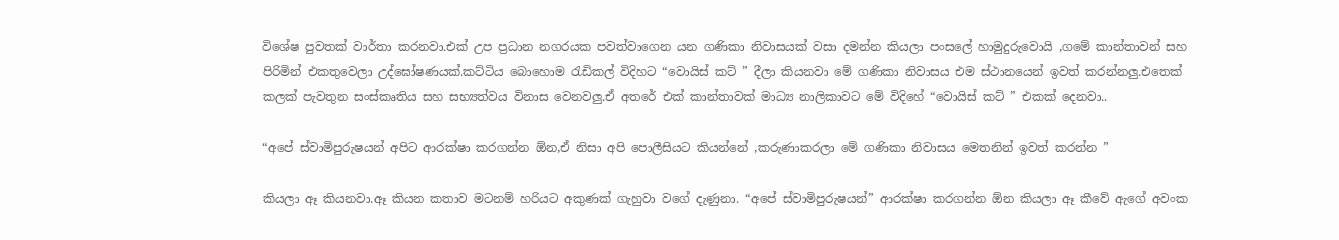විශේෂ පුවතක් වාර්තා කරනවා.එක් උප ප්‍රධාන නගරයක පවත්වාගෙන යන ගණිකා නිවාසයක් වසා දමන්න කියලා පංසලේ හාමුදුරුවොයි ,ගමේ කාන්තාවන් සහ පිරිමින් එකතුවෙලා උද්ඝෝෂණයක්.කට්ටිය බොහොම ‍රැඩිකල් විදිහට “වොයිස් කට් ” දීලා කියනවා මේ ගණිකා නිවාසය එම ස්ථානයෙන් ඉවත් කරන්නලු.එතෙක් කලක් පැවතුන සංස්කෘතිය සහ සභ්‍යත්වය විනාස වෙනවලු.ඒ අතරේ එක් කාන්තාවක් මාධ්‍ය නාලිකාවට මේ විදිහේ “වොයිස් කට් ” එකක් දෙනවා..

“අපේ ස්වාමිපුරුෂයන් අපිට ආරක්ෂා කරගන්න ඕන,ඒ නිසා අපි පොලීසියට කියන්නේ ,කරුණාකරලා මේ ගණිකා නිවාසය මෙතනින් ඉවත් කරන්න ”

කියලා ඈ කියනවා.ඈ කියන කතාව මටනම් හරියට අකුණක් ගැහුවා වගේ දැණුනා. “අපේ ස්වාමිපුරුෂයන්” ආරක්ෂා කරගන්න ඕන කියලා ඈ කීවේ ඇගේ අවංක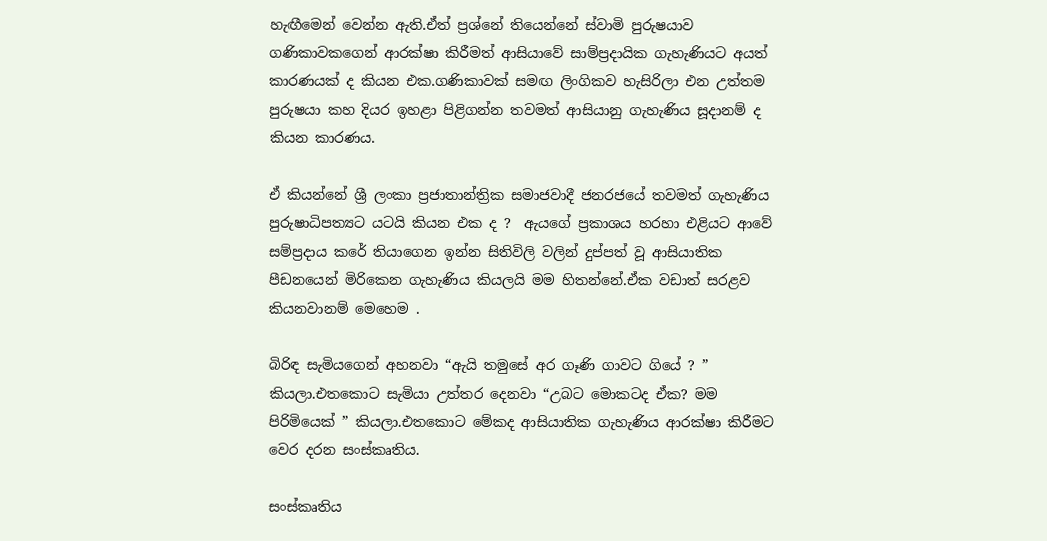හැඟීමෙන් වෙන්න ඇති.ඒත් ප්‍රශ්නේ තියෙන්නේ ස්වාමි පුරුෂයාව ගණිකාවකගෙන් ආරක්ෂා කිරීමත් ආසියාවේ සාම්ප්‍රදායික ගැහැණියට අයත් කාරණයක් ද කියන එක.ගණිකාවක් සමඟ ලිංගිකව හැසිරිලා එන උත්තම පුරුෂයා කහ දියර ඉහළා පිළිගන්න තවමත් ආසියානු ගැහැණිය සූදානම් ද කියන කාරණය.

ඒ කියන්නේ ශ්‍රී ලංකා ප්‍රජාතාන්ත්‍රික සමාජවාදී ජනරජයේ තවමත් ගැහැණිය පුරුෂාධිපත්‍යට යටයි කියන එක ද ?  ඇයගේ ප්‍රකාශය හරහා එළියට ආවේ සම්ප්‍රදාය කරේ තියාගෙන ඉන්න සිතිවිලි වලින් දුප්පත් වූ ආසියාතික පීඩනයෙන් මිරිකෙන ගැහැණිය කියලයි මම හිතන්නේ.ඒක වඩාත් සරළව කියනවානම් මෙහෙම .

බිරිඳ සැමියගෙන් අහනවා “ඇයි තමුසේ අර ගෑණි ගාවට ගියේ ? ” කියලා.එතකොට සැමියා උත්තර දෙනවා “උබට මොකටද ඒක? මම පිරිමියෙක් ” කියලා.එතකොට මේකද ආසියාතික ගැහැණිය ආරක්ෂා කිරීමට වෙර දරන සංස්කෘතිය.

සංස්කෘතිය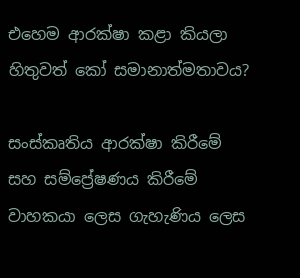එහෙම ආරක්ෂා කළා කියලා හිතුවත් කෝ සමානාත්මතාවය?

සංස්කෘතිය ආරක්ෂා කිරීමේ සහ සම්ප්‍රේෂණය කිරීමේ වාහකයා ලෙස ගැහැණිය ලෙස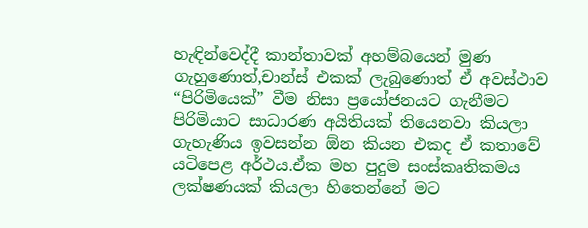හැඳින්වෙද්දී කාන්තාවක් අහම්බයෙන් මුණ ගැහුණොත්,චාන්ස් එකක් ලැබුණොත් ඒ අවස්ථාව “පිරිමියෙක්” වීම නිසා ප්‍රයෝජනයට ගැනීමට පිරිමියාට සාධාරණ අයිතියක් තියෙනවා කියලා ගැහැණිය ඉවසන්න ඕන කියන එකද ඒ කතාවේ යටිපෙළ අර්ථය.ඒක මහ පුදුම සංස්කෘතිකමය ලක්ෂණයක් කියලා හිතෙන්නේ මට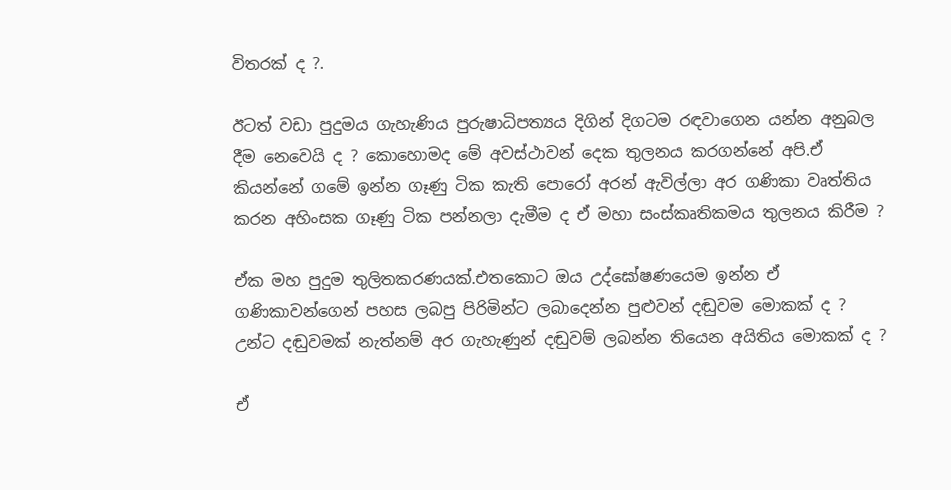විතරක් ද ?.

ඊටත් වඩා පුදුමය ගැහැණිය පුරුෂාධිපත්‍යය දිගින් දිගටම රඳවාගෙන යන්න අනුබල දීම නෙවෙයි ද ? කොහොමද මේ අවස්ථාවන් දෙක තුලනය කරගන්නේ අපි.ඒ කියන්නේ ගමේ ඉන්න ගෑණු ටික කැති පොරෝ අරන් ඇවිල්ලා අර ගණිකා වෘත්තිය කරන අහිංසක ගෑණු ටික පන්නලා දැමීම ද ඒ මහා සංස්කෘතිකමය තුලනය කිරීම ?

ඒක මහ පුදුම තුලිතකරණයක්.එතකොට ඔය උද්ඝෝෂණයෙම ඉන්න ඒ ගණිකාවන්ගෙන් පහස ලබපු පිරිමින්ට ලබාදෙන්න පුළුවන් දඬුවම මොකක් ද ? උන්ට දඬුවමක් නැත්නම් අර ගැහැණුන් දඬුවම් ලබන්න තියෙන අයිතිය මොකක් ද ?

ඒ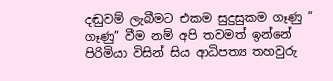දඬුවම් ලැබීමට එකම සුදුසුකම ගෑණු ” ගෑණු” වීම නම් අපි තවමත් ඉන්නේ පිරිමියා විසින් සිය ආධිපත්‍ය තහවුරු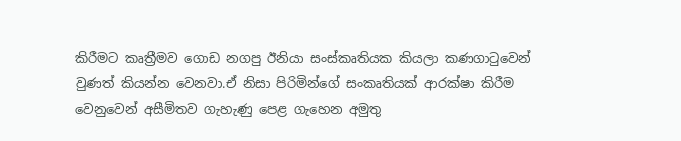කිරීමට කෘත්‍රීමව ගොඩ නගපු ඊනියා සංස්කෘතියක කියලා කණගා‍ටුවෙන් වුණත් කියන්න වෙනවා.ඒ නිසා පිරිමින්ගේ සංකෘතියක් ආරක්ෂා කිරීම වෙනුවෙන් අසීමිතව ගැහැණු පෙළ ගැහෙන අමුතු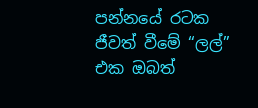පන්නයේ රටක ජීවත් වීමේ “ලල්” එක ඔබත්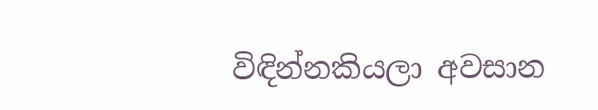විඳින්නකියලා අවසාන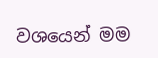වශයෙන් මම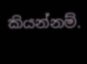කියන්නම්.